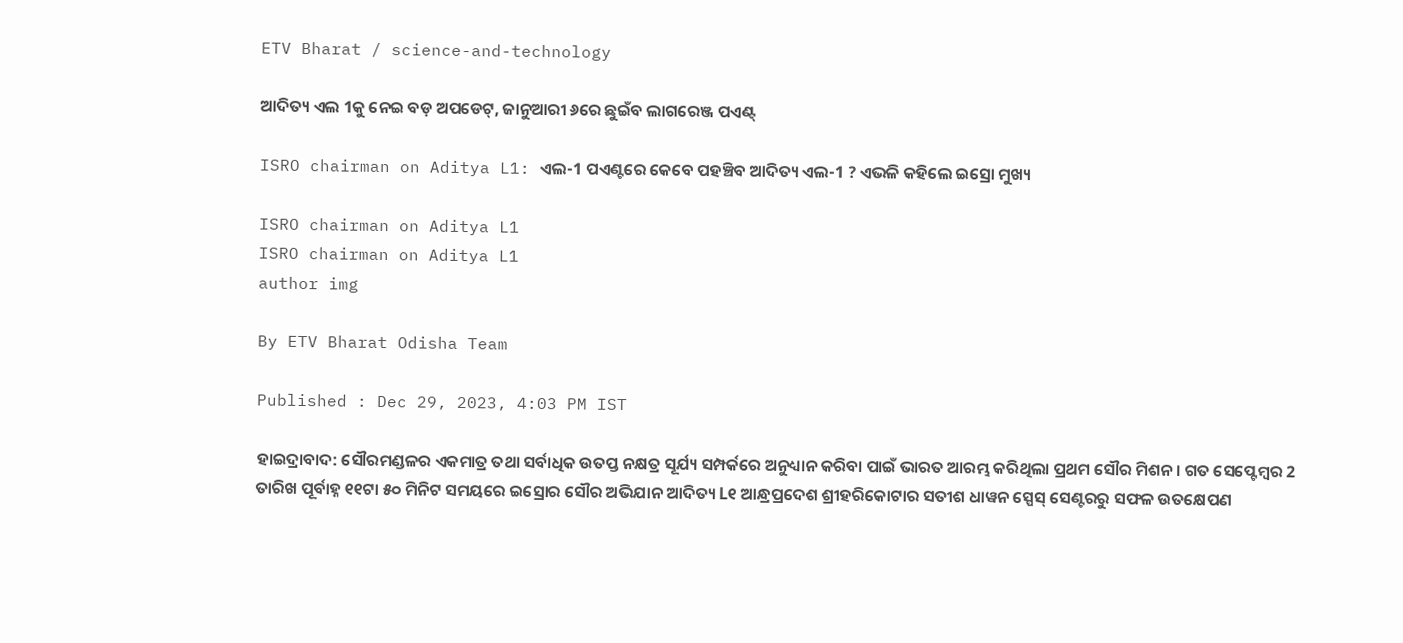ETV Bharat / science-and-technology

ଆଦିତ୍ୟ ଏଲ 1କୁ ନେଇ ବଡ଼ ଅପଡେଟ୍, ଜାନୁଆରୀ ୬ରେ ଛୁଇଁବ ଲାଗରେଞ୍ଜ ପଏଣ୍ଟ୍

ISRO chairman on Aditya L1: ଏଲ-1 ପଏଣ୍ଟରେ କେବେ ପହଞ୍ଚିବ ଆଦିତ୍ୟ ଏଲ-1 ? ଏଭଳି କହିଲେ ଇସ୍ରୋ ମୁଖ୍ୟ

ISRO chairman on Aditya L1
ISRO chairman on Aditya L1
author img

By ETV Bharat Odisha Team

Published : Dec 29, 2023, 4:03 PM IST

ହାଇଦ୍ରାବାଦ: ସୌରମଣ୍ଡଳର ଏକମାତ୍ର ତଥା ସର୍ବାଧିକ ଉତପ୍ତ ନକ୍ଷତ୍ର ସୂର୍ଯ୍ୟ ସମ୍ପର୍କରେ ଅନୁଧ୍ୟାନ କରିବା ପାଇଁ ଭାରତ ଆରମ୍ଭ କରିଥିଲା ପ୍ରଥମ ସୌର ମିଶନ। ଗତ ସେପ୍ଟେମ୍ବର 2 ତାରିଖ ପୂର୍ବାହ୍ନ ୧୧ଟା ୫୦ ମିନିଟ ସମୟରେ ଇସ୍ରୋର ସୌର ଅଭିଯାନ ଆଦିତ୍ୟ L୧ ଆନ୍ଧ୍ରପ୍ରଦେଶ ଶ୍ରୀହରିକୋଟାର ସତୀଶ ଧାୱନ ସ୍ପେସ୍ ସେଣ୍ଟରରୁ ସଫଳ ଉତକ୍ଷେପଣ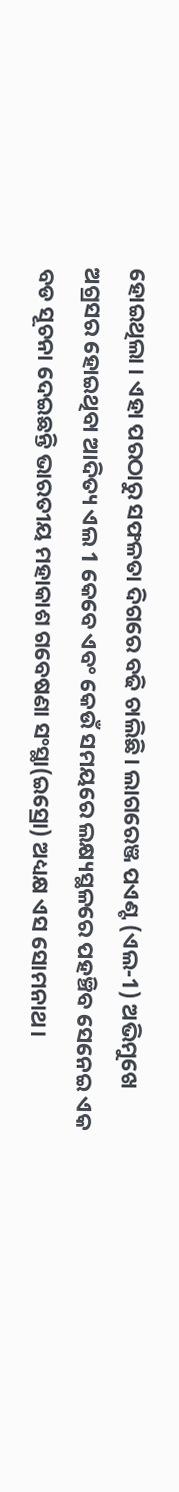ହୋଇଥିଲା । ଏହା ପରଠାରୁ ସଫଳତା ଦିଗରେ ବଢି ଚାଲିଛି। ଲାଗରେଞ୍ଜ ପଏଣ୍ଟ (ଏଲ-1) ଅଭିମୁଖେ ଅଗ୍ରସର ହୋଇଥିବା ଆଦିତ୍ୟ ଏଲ 1 କେବେ ଏବଂ କେଉଁ ସମୟରେ ଲକ୍ଷ୍ୟସ୍ଥଳରେ ପହଞ୍ଚିବ ସେନେଇ ଏକ ବଡ ସୂଚନା ଦେଇଛନ୍ତି ଭାରତୀୟ ମହାକାଶ ଗବେଷଣା ସଂସ୍ଥା(ଇସ୍ରୋ) ଅଧ୍ୟକ୍ଷ ଏସ ସୋମନାଥ।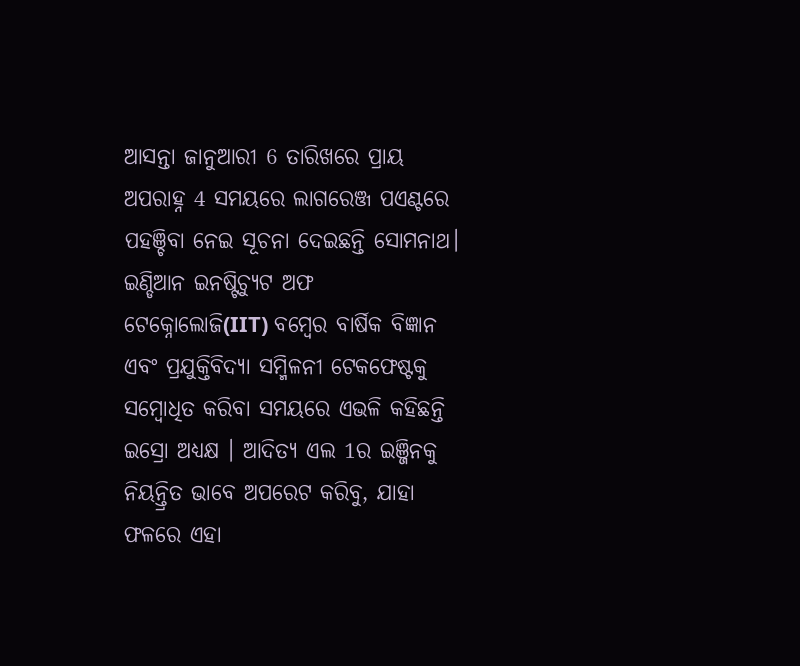ଆସନ୍ତା ଜାନୁଆରୀ 6 ତାରିଖରେ ପ୍ରାୟ ଅପରାହ୍ନ 4 ସମୟରେ ଲାଗରେଞ୍ଜ ପଏଣ୍ଟରେ ପହଞ୍ଚିବା ନେଇ ସୂଚନା ଦେଇଛନ୍ତି ସୋମନାଥ। ଇଣ୍ଡିଆନ ଇନଷ୍ଟିଚ୍ୟୁଟ ଅଫ ଟେକ୍ନୋଲୋଜି(IIT) ବମ୍ବେର ବାର୍ଷିକ ବିଜ୍ଞାନ ଏବଂ ପ୍ରଯୁକ୍ତିବିଦ୍ୟା ସମ୍ମିଳନୀ ଟେକଫେଷ୍ଟକୁ ସମ୍ବୋଧିତ କରିବା ସମୟରେ ଏଭଳି କହିଛନ୍ତି ଇସ୍ରୋ ଅଧ୍ୟକ୍ଷ । ଆଦିତ୍ୟ ଏଲ 1ର ଇଞ୍ଜିନକୁ ନିୟନ୍ତ୍ରିତ ଭାବେ ଅପରେଟ କରିବୁ, ଯାହା ଫଳରେ ଏହା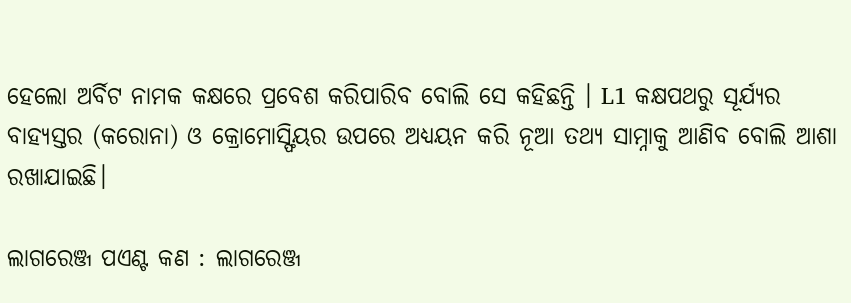ହେଲୋ ଅର୍ବିଟ ନାମକ କକ୍ଷରେ ପ୍ରବେଶ କରିପାରିବ ବୋଲି ସେ କହିଛନ୍ତି । L1 କକ୍ଷପଥରୁ ସୂର୍ଯ୍ୟର ବାହ୍ୟସ୍ତର (କରୋନା) ଓ କ୍ରୋମୋସ୍ଫିୟର ଉପରେ ଅଧ୍ୟୟନ କରି ନୂଆ ତଥ୍ୟ ସାମ୍ନାକୁ ଆଣିବ ବୋଲି ଆଶା ରଖାଯାଇଛି।

ଲାଗରେଞ୍ଜ ପଏଣ୍ଟ କଣ : ଲାଗରେଞ୍ଜ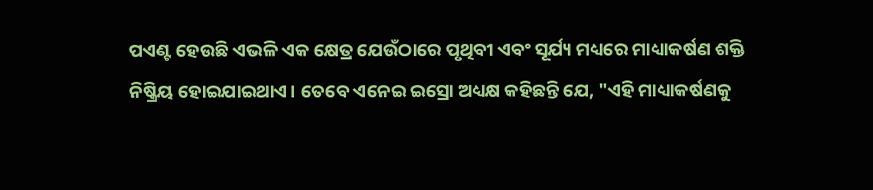ପଏଣ୍ଟ ହେଉଛି ଏଭଳି ଏକ କ୍ଷେତ୍ର ଯେଉଁଠାରେ ପୃଥିବୀ ଏବଂ ସୂର୍ଯ୍ୟ ମଧ୍ୟରେ ମାଧ୍ୟାକର୍ଷଣ ଶକ୍ତି ନିଷ୍କ୍ରିୟ ହୋଇଯାଇଥାଏ। ତେବେ ଏନେଇ ଇସ୍ରୋ ଅଧ୍ୟକ୍ଷ କହିଛନ୍ତି ଯେ, "ଏହି ମାଧ୍ୟାକର୍ଷଣକୁ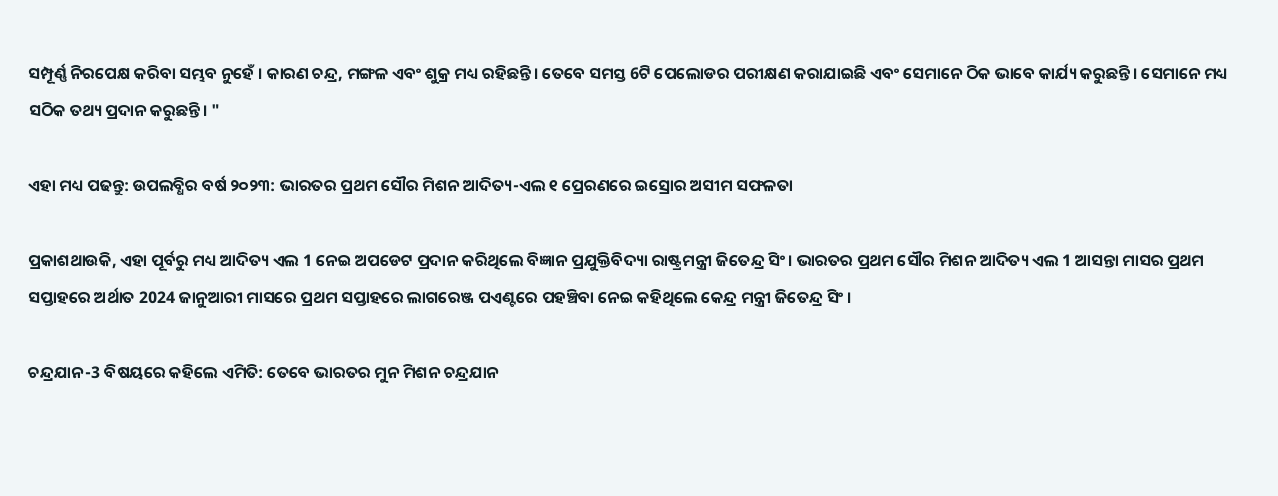ସମ୍ପୂର୍ଣ୍ଣ ନିରପେକ୍ଷ କରିବା ସମ୍ଭବ ନୁହେଁ । କାରଣ ଚନ୍ଦ୍ର, ମଙ୍ଗଳ ଏବଂ ଶୁକ୍ର ମଧ୍ୟ ରହିଛନ୍ତି। ତେବେ ସମସ୍ତ 6ଟି ପେଲୋଡର ପରୀକ୍ଷଣ କରାଯାଇଛି ଏବଂ ସେମାନେ ଠିକ ଭାବେ କାର୍ଯ୍ୟ କରୁଛନ୍ତି। ସେମାନେ ମଧ୍ୟ ସଠିକ ତଥ୍ୟ ପ୍ରଦାନ କରୁଛନ୍ତି। "

ଏହା ମଧ୍ୟ ପଢନ୍ତୁ: ଉପଲବ୍ଧିର ବର୍ଷ ୨୦୨୩: ଭାରତର ପ୍ରଥମ ସୌର ମିଶନ ଆଦିତ୍ୟ-ଏଲ ୧ ପ୍ରେରଣରେ ଇସ୍ରୋର ଅସୀମ ସଫଳତା

ପ୍ରକାଶଥାଉକି, ଏହା ପୂର୍ବରୁ ମଧ୍ୟ ଆଦିତ୍ୟ ଏଲ 1 ନେଇ ଅପଡେଟ ପ୍ରଦାନ କରିଥିଲେ ବିଜ୍ଞାନ ପ୍ରଯୁକ୍ତିବିଦ୍ୟା ରାଷ୍ଟ୍ରମନ୍ତ୍ରୀ ଜିତେନ୍ଦ୍ର ସିଂ। ଭାରତର ପ୍ରଥମ ସୌର ମିଶନ ଆଦିତ୍ୟ ଏଲ 1 ଆସନ୍ତା ମାସର ପ୍ରଥମ ସପ୍ତାହରେ ଅର୍ଥାତ 2024 ଜାନୁଆରୀ ମାସରେ ପ୍ରଥମ ସପ୍ତାହରେ ଲାଗରେଞ୍ଜ ପଏଣ୍ଟରେ ପହଞ୍ଚିବା ନେଇ କହିଥିଲେ କେନ୍ଦ୍ର ମନ୍ତ୍ରୀ ଜିତେନ୍ଦ୍ର ସିଂ ।

ଚନ୍ଦ୍ରଯାନ-3 ବିଷୟରେ କହିଲେ ଏମିତି: ତେବେ ଭାରତର ମୁନ ମିଶନ ଚନ୍ଦ୍ରଯାନ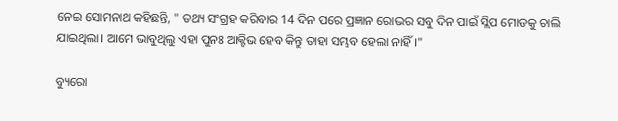ନେଇ ସୋମନାଥ କହିଛନ୍ତି, " ତଥ୍ୟ ସଂଗ୍ରହ କରିବାର 14 ଦିନ ପରେ ପ୍ରଜ୍ଞାନ ରୋଭର ସବୁ ଦିନ ପାଇଁ ସ୍ଲିପ ମୋଡକୁ ଚାଲି ଯାଇଥିଲା। ଆମେ ଭାବୁଥିଲୁ ଏହା ପୁନଃ ଆକ୍ଟିଭ ହେବ କିନ୍ତୁ ତାହା ସମ୍ଭବ ହେଲା ନାହିଁ।"

ବ୍ୟୁରୋ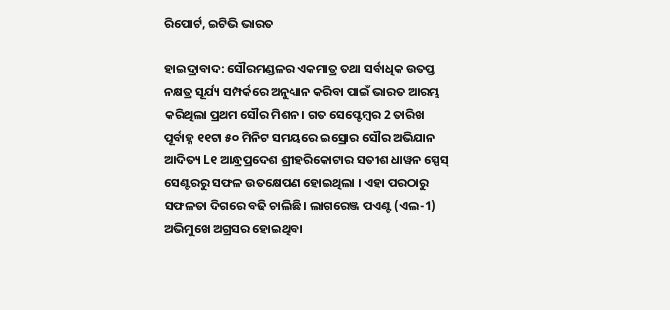ରିପୋର୍ଟ, ଇଟିଭି ଭାରତ

ହାଇଦ୍ରାବାଦ: ସୌରମଣ୍ଡଳର ଏକମାତ୍ର ତଥା ସର୍ବାଧିକ ଉତପ୍ତ ନକ୍ଷତ୍ର ସୂର୍ଯ୍ୟ ସମ୍ପର୍କରେ ଅନୁଧ୍ୟାନ କରିବା ପାଇଁ ଭାରତ ଆରମ୍ଭ କରିଥିଲା ପ୍ରଥମ ସୌର ମିଶନ। ଗତ ସେପ୍ଟେମ୍ବର 2 ତାରିଖ ପୂର୍ବାହ୍ନ ୧୧ଟା ୫୦ ମିନିଟ ସମୟରେ ଇସ୍ରୋର ସୌର ଅଭିଯାନ ଆଦିତ୍ୟ L୧ ଆନ୍ଧ୍ରପ୍ରଦେଶ ଶ୍ରୀହରିକୋଟାର ସତୀଶ ଧାୱନ ସ୍ପେସ୍ ସେଣ୍ଟରରୁ ସଫଳ ଉତକ୍ଷେପଣ ହୋଇଥିଲା । ଏହା ପରଠାରୁ ସଫଳତା ଦିଗରେ ବଢି ଚାଲିଛି। ଲାଗରେଞ୍ଜ ପଏଣ୍ଟ (ଏଲ-1) ଅଭିମୁଖେ ଅଗ୍ରସର ହୋଇଥିବା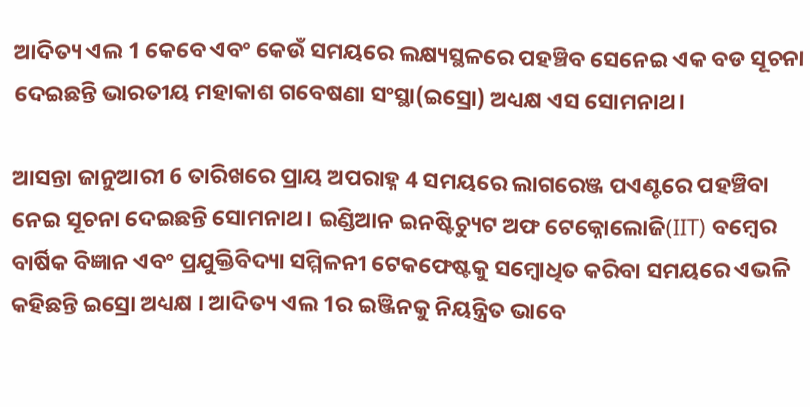ଆଦିତ୍ୟ ଏଲ 1 କେବେ ଏବଂ କେଉଁ ସମୟରେ ଲକ୍ଷ୍ୟସ୍ଥଳରେ ପହଞ୍ଚିବ ସେନେଇ ଏକ ବଡ ସୂଚନା ଦେଇଛନ୍ତି ଭାରତୀୟ ମହାକାଶ ଗବେଷଣା ସଂସ୍ଥା(ଇସ୍ରୋ) ଅଧ୍ୟକ୍ଷ ଏସ ସୋମନାଥ।

ଆସନ୍ତା ଜାନୁଆରୀ 6 ତାରିଖରେ ପ୍ରାୟ ଅପରାହ୍ନ 4 ସମୟରେ ଲାଗରେଞ୍ଜ ପଏଣ୍ଟରେ ପହଞ୍ଚିବା ନେଇ ସୂଚନା ଦେଇଛନ୍ତି ସୋମନାଥ। ଇଣ୍ଡିଆନ ଇନଷ୍ଟିଚ୍ୟୁଟ ଅଫ ଟେକ୍ନୋଲୋଜି(IIT) ବମ୍ବେର ବାର୍ଷିକ ବିଜ୍ଞାନ ଏବଂ ପ୍ରଯୁକ୍ତିବିଦ୍ୟା ସମ୍ମିଳନୀ ଟେକଫେଷ୍ଟକୁ ସମ୍ବୋଧିତ କରିବା ସମୟରେ ଏଭଳି କହିଛନ୍ତି ଇସ୍ରୋ ଅଧ୍ୟକ୍ଷ । ଆଦିତ୍ୟ ଏଲ 1ର ଇଞ୍ଜିନକୁ ନିୟନ୍ତ୍ରିତ ଭାବେ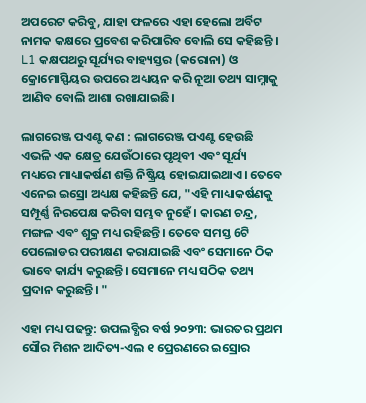ଅପରେଟ କରିବୁ, ଯାହା ଫଳରେ ଏହା ହେଲୋ ଅର୍ବିଟ ନାମକ କକ୍ଷରେ ପ୍ରବେଶ କରିପାରିବ ବୋଲି ସେ କହିଛନ୍ତି । L1 କକ୍ଷପଥରୁ ସୂର୍ଯ୍ୟର ବାହ୍ୟସ୍ତର (କରୋନା) ଓ କ୍ରୋମୋସ୍ଫିୟର ଉପରେ ଅଧ୍ୟୟନ କରି ନୂଆ ତଥ୍ୟ ସାମ୍ନାକୁ ଆଣିବ ବୋଲି ଆଶା ରଖାଯାଇଛି।

ଲାଗରେଞ୍ଜ ପଏଣ୍ଟ କଣ : ଲାଗରେଞ୍ଜ ପଏଣ୍ଟ ହେଉଛି ଏଭଳି ଏକ କ୍ଷେତ୍ର ଯେଉଁଠାରେ ପୃଥିବୀ ଏବଂ ସୂର୍ଯ୍ୟ ମଧ୍ୟରେ ମାଧ୍ୟାକର୍ଷଣ ଶକ୍ତି ନିଷ୍କ୍ରିୟ ହୋଇଯାଇଥାଏ। ତେବେ ଏନେଇ ଇସ୍ରୋ ଅଧ୍ୟକ୍ଷ କହିଛନ୍ତି ଯେ, "ଏହି ମାଧ୍ୟାକର୍ଷଣକୁ ସମ୍ପୂର୍ଣ୍ଣ ନିରପେକ୍ଷ କରିବା ସମ୍ଭବ ନୁହେଁ । କାରଣ ଚନ୍ଦ୍ର, ମଙ୍ଗଳ ଏବଂ ଶୁକ୍ର ମଧ୍ୟ ରହିଛନ୍ତି। ତେବେ ସମସ୍ତ 6ଟି ପେଲୋଡର ପରୀକ୍ଷଣ କରାଯାଇଛି ଏବଂ ସେମାନେ ଠିକ ଭାବେ କାର୍ଯ୍ୟ କରୁଛନ୍ତି। ସେମାନେ ମଧ୍ୟ ସଠିକ ତଥ୍ୟ ପ୍ରଦାନ କରୁଛନ୍ତି। "

ଏହା ମଧ୍ୟ ପଢନ୍ତୁ: ଉପଲବ୍ଧିର ବର୍ଷ ୨୦୨୩: ଭାରତର ପ୍ରଥମ ସୌର ମିଶନ ଆଦିତ୍ୟ-ଏଲ ୧ ପ୍ରେରଣରେ ଇସ୍ରୋର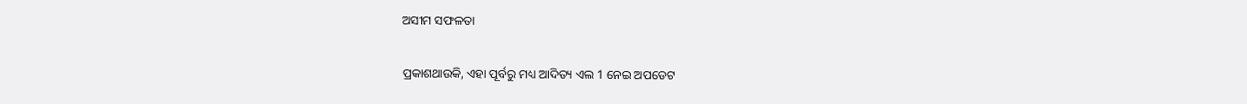ଅସୀମ ସଫଳତା

ପ୍ରକାଶଥାଉକି, ଏହା ପୂର୍ବରୁ ମଧ୍ୟ ଆଦିତ୍ୟ ଏଲ 1 ନେଇ ଅପଡେଟ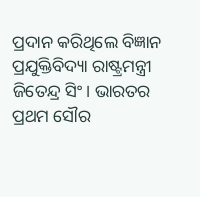ପ୍ରଦାନ କରିଥିଲେ ବିଜ୍ଞାନ ପ୍ରଯୁକ୍ତିବିଦ୍ୟା ରାଷ୍ଟ୍ରମନ୍ତ୍ରୀ ଜିତେନ୍ଦ୍ର ସିଂ। ଭାରତର ପ୍ରଥମ ସୌର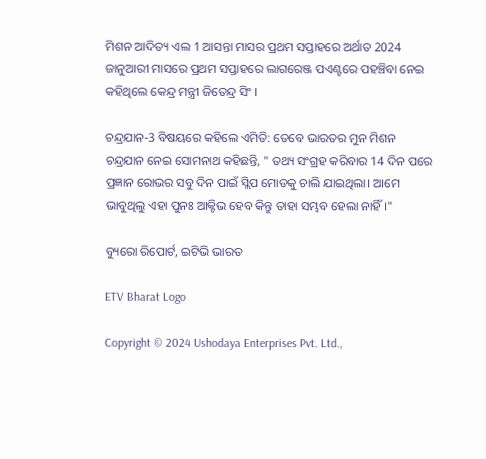ମିଶନ ଆଦିତ୍ୟ ଏଲ 1 ଆସନ୍ତା ମାସର ପ୍ରଥମ ସପ୍ତାହରେ ଅର୍ଥାତ 2024 ଜାନୁଆରୀ ମାସରେ ପ୍ରଥମ ସପ୍ତାହରେ ଲାଗରେଞ୍ଜ ପଏଣ୍ଟରେ ପହଞ୍ଚିବା ନେଇ କହିଥିଲେ କେନ୍ଦ୍ର ମନ୍ତ୍ରୀ ଜିତେନ୍ଦ୍ର ସିଂ ।

ଚନ୍ଦ୍ରଯାନ-3 ବିଷୟରେ କହିଲେ ଏମିତି: ତେବେ ଭାରତର ମୁନ ମିଶନ ଚନ୍ଦ୍ରଯାନ ନେଇ ସୋମନାଥ କହିଛନ୍ତି, " ତଥ୍ୟ ସଂଗ୍ରହ କରିବାର 14 ଦିନ ପରେ ପ୍ରଜ୍ଞାନ ରୋଭର ସବୁ ଦିନ ପାଇଁ ସ୍ଲିପ ମୋଡକୁ ଚାଲି ଯାଇଥିଲା। ଆମେ ଭାବୁଥିଲୁ ଏହା ପୁନଃ ଆକ୍ଟିଭ ହେବ କିନ୍ତୁ ତାହା ସମ୍ଭବ ହେଲା ନାହିଁ।"

ବ୍ୟୁରୋ ରିପୋର୍ଟ, ଇଟିଭି ଭାରତ

ETV Bharat Logo

Copyright © 2024 Ushodaya Enterprises Pvt. Ltd.,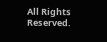All Rights Reserved.